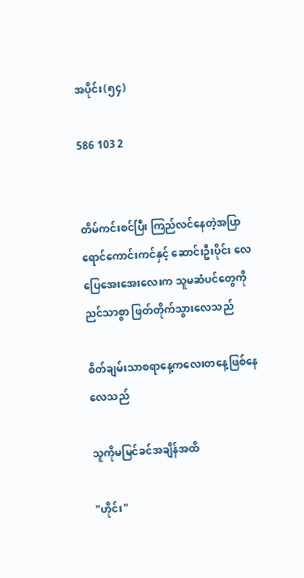အပိုင်း(၅၄)

586 103 2


တိမ်ကင်းစင်ပြီး ကြည်လင်နေတဲ့အပြာရောင်ကောင်းကင်နှင့် ဆောင်းဦးပိုင်း လေပြေအေးအေးလေးက သူမဆံပင်တွေကို ညင်သာစွာ ဖြတ်တိုက်သွားလေသည်

စိတ်ချမ်းသာစရာနေ့ကလေးတနေ့ဖြစ်နေလေသည်

သူကိုမမြင်ခင်အချိန်အထိ

"ဟိုင်း"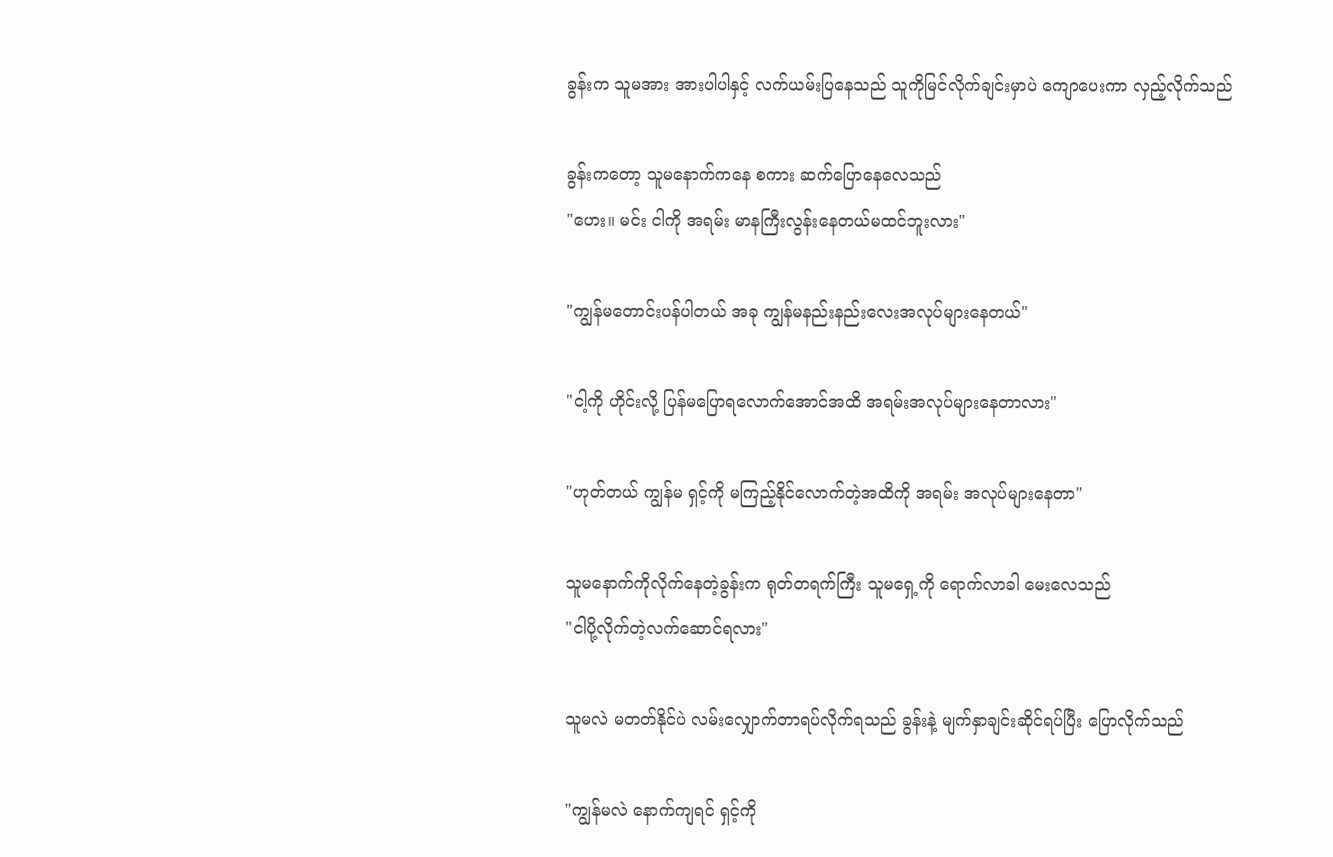ခွန်းက သူမအား အားပါပါနှင့် လက်ယမ်းပြနေသည် သူကိုမြင်လိုက်ချင်းမှာပဲ ကျောပေးကာ လှည့်လိုက်သည်

ခွန်းကတော့ သူမနောက်ကနေ စကား ဆက်ပြောနေလေသည်
"ဟေး။ မင်း ငါကို အရမ်း မာနကြီးလွန်းနေတယ်မထင်ဘူးလား"

"ကျွန်မတောင်းပန်ပါတယ် အခု ကျွန်မနည်းနည်းလေးအလုပ်များနေတယ်"

"ငါ့ကို ဟိုင်းလို့ ပြန်မပြောရလောက်အောင်အထိ အရမ်းအလုပ်များနေတာလား"

"ဟုတ်တယ် ကျွန်မ ရှင့်ကို မကြည့်နိုင်လောက်တဲ့အထိကို အရမ်း အလုပ်များနေတာ"

သူမနောက်ကိုလိုက်နေတဲ့ခွန်းက ရုတ်တရက်ကြီး သူမရှေ့ကို ရောက်လာခါ မေးလေသည်
"ငါပို့လိုက်တဲ့လက်ဆောင်ရလား"

သူမလဲ မတတ်နိုင်ပဲ လမ်းလျှောက်တာရပ်လိုက်ရသည် ခွန်းနဲ့ မျက်နှာချင်းဆိုင်ရပ်ပြီး ပြောလိုက်သည်

"ကျွန်မလဲ နောက်ကျရင် ရှင့်ကို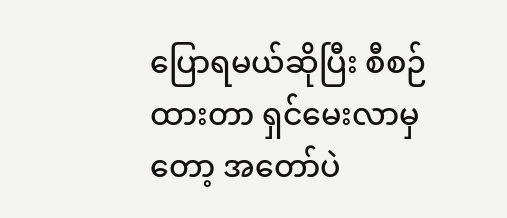ပြောရမယ်ဆိုပြီး စီစဉ်ထားတာ ရှင်မေးလာမှတော့ အတော်ပဲ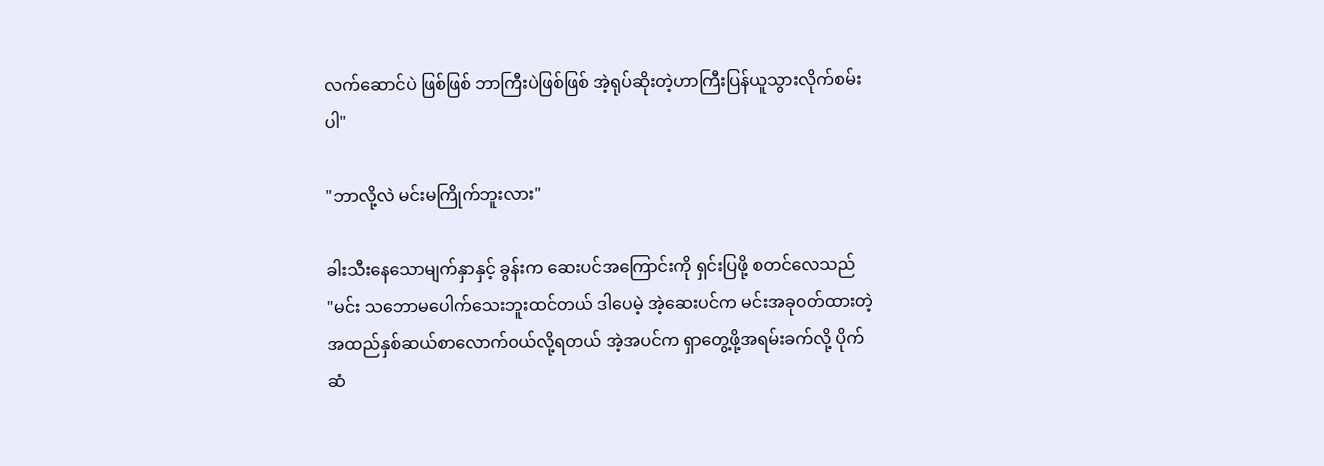လက်ဆောင်ပဲ ဖြစ်ဖြစ် ဘာကြီးပဲဖြစ်ဖြစ် အဲ့ရုပ်ဆိုးတဲ့ဟာကြီးပြန်ယူသွားလိုက်စမ်းပါ"

"ဘာလို့လဲ မင်းမကြိုက်ဘူးလား"

ခါးသီးနေသောမျက်နှာနှင့် ခွန်းက ဆေးပင်အကြောင်းကို ရှင်းပြဖို့ စတင်လေသည်
"မင်း သဘောမပေါက်သေးဘူးထင်တယ် ဒါပေမဲ့ အဲ့ဆေးပင်က မင်းအခု၀တ်ထားတဲ့ အထည်နှစ်ဆယ်စာလောက်၀ယ်လို့ရတယ် အဲ့အပင်က ရှာတွေ့ဖို့အရမ်းခက်လို့ ပိုက်ဆံ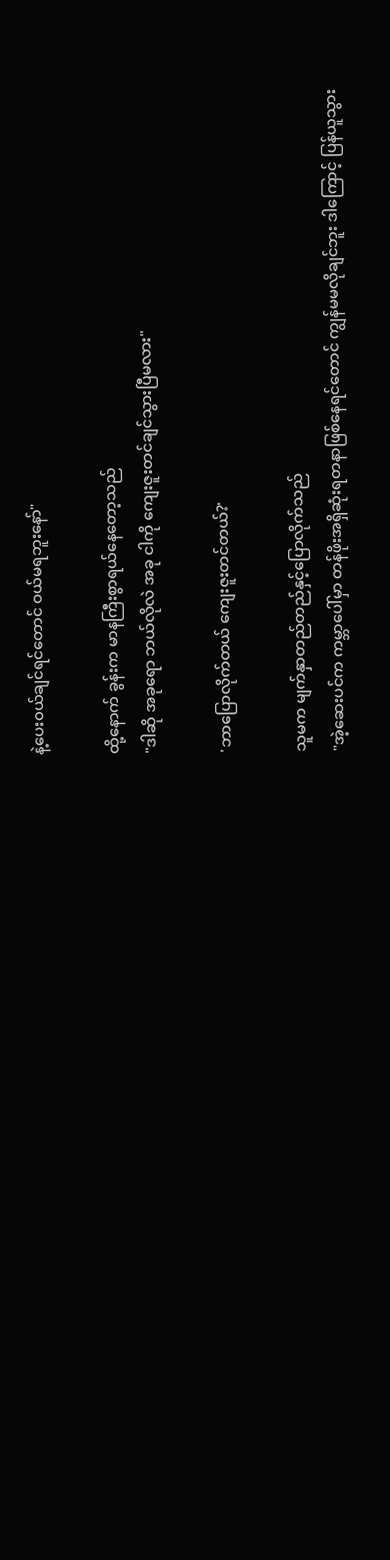နဲ့ပေး၀ယ်ချင်ရင်တောင် ဝယ်မရဘူးနော်"

ထို့နောက် ခွန်းက မာနကြီးစွာရယ်နေတော့သည်
"ဒါဆို အခုရော ဘယ်လိုလဲ အခု ငါကို ကျေးဇူးတင်ချင်သွားပြီမလား"

'ဘာပြောလိုက်တယ် ကျေးဇူးတင်တယ်?'

သူမက မျက်နှာတည်တည်နှင့်ပြောလိုက်သည်
"အဲ့ဆေးပင်က ကမ္ဘာပေါ်မှာ တန်ဖိုးအရှိဆုံးရတနာဖြစ်နေရင်တောင် ကျွန်မမလိုချင်ဘူး ဒါကြောင့် ပြန်ယူသွား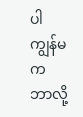ပါ ကျွန်မက ဘာလို့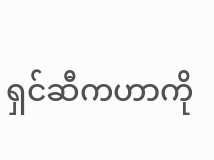ရှင်ဆီကဟာကို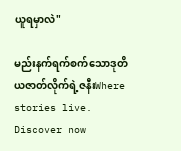ယူရမှာလဲ"

မည်းနက်ရက်စက်သောဒုတိယဇာတ်လိုက်ရဲ့ဇနီးWhere stories live. Discover now